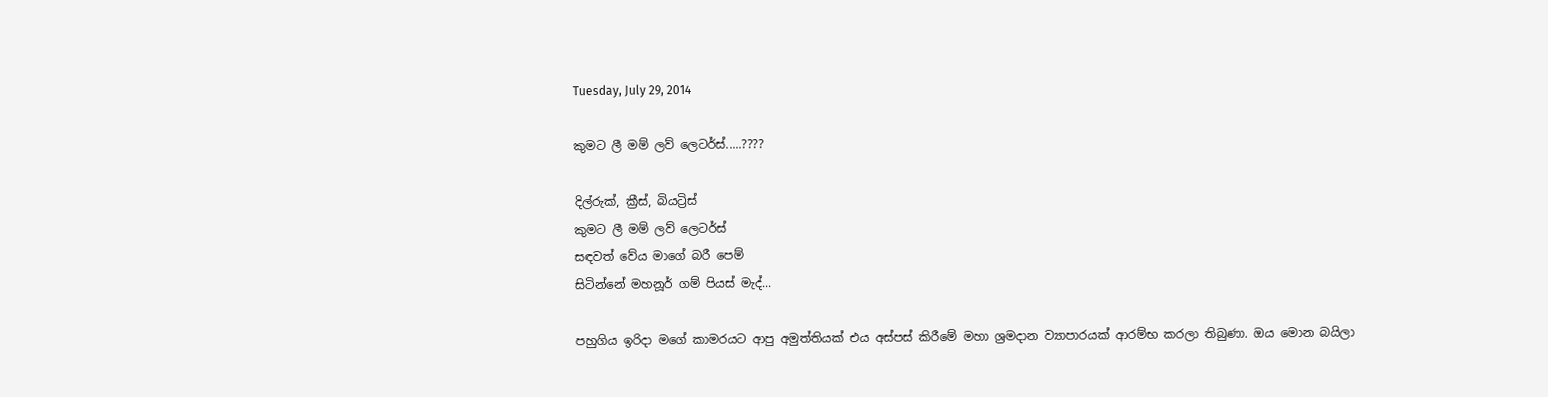Tuesday, July 29, 2014

කුමට ලී මම් ලව් ලෙටර්ස්.....????

දිල්රුක්, ක්‍රීස්, බියට්‍රිස්
කුමට ලී මම් ලව් ලෙටර්ස්
සඳවත් වේය මාගේ බරී පෙම්
සිටින්නේ මහනූර් ගම් පියස් මැද්...

පහුගිය ඉරිදා මගේ කාමරයට ආපු අමුත්තියක් එය අස්පස් කිරීමේ මහා ශ්‍රමදාන ව්‍යාපාරයක් ආරම්භ කරලා තිබුණා. ඔය මොන බයිලා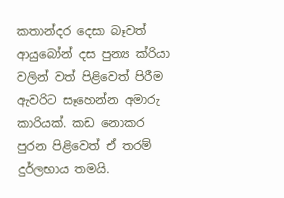කතාන්දර දෙසා බෑවත් ආයුබෝන් දස පුන්‍ය ක්රියා වලින් වත් පිළිවෙත් පිරීම ඇවරිට සෑහෙන්න අමාරු කාරියක්. කඩ නොකර පුරන පිළිවෙත් ඒ තරම් දුර්ලභාය තමයි.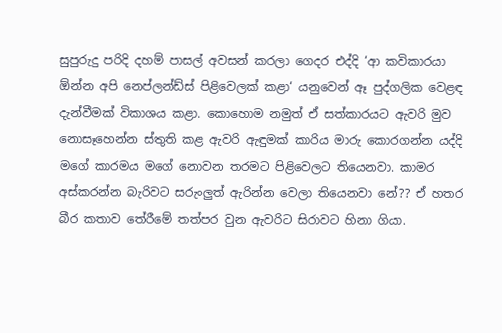සුපුරුදු පරිදි දහම් පාසල් අවසන් කරලා ගෙදර එද්දි ‘ආ කවිකාරයා ඕන්න අපි නෙප්ලන්ඩ්ස් පිළිවෙලක් කළා‍‘ යනුවෙන් ඈ පුද්ගලික වෙළඳ දැන්වීමක් විකාශය කළා. කොහොම නමුත් ඒ සත්කාරයට ඇවරි මුව නොසෑහෙන්න ස්තුති කළ ඇවරි ඇඳුමක් කාරිය මාරු කොරගන්න යද්දි මගේ කාරමය මගේ නොවන තරමට පිළිවෙලට තියෙනවා. කාමර අස්කරන්න බැරිවට සරුංලුත් ඇරින්න වෙලා තියෙනවා නේ?? ඒ හතර බීර කතාව තේරීමේ තත්පර වුන ඇවරිට සිරාවට හිනා ගියා.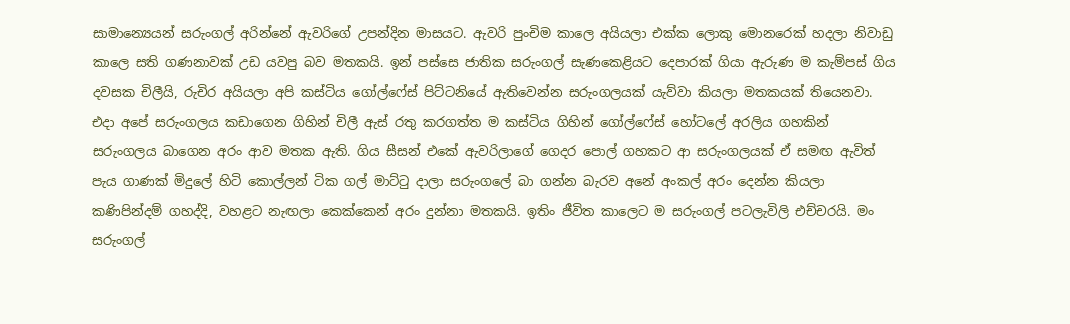සාමාන්‍යෙයන් සරුංගල් අරින්නේ ඇවරිගේ උපන්දින මාසයට. ඇවරි පුංචිම කාලෙ අයියලා එක්ක ලොකු මොනරෙක් හදලා නිවාඩු කාලෙ සති ගණනාවක් උඩ යවපු බව මතකයි. ඉන් පස්සෙ ජාතික සරුංගල් සැණකෙළියට දෙපාරක් ගියා ඇරුණ ම කැම්පස් ගිය දවසක චිලීයි, රුචිර අයියලා අපි කස්ටිය ගෝල්ෆේස් පිට්ටනියේ ඇතිවෙන්න සරුංගලයක් යැව්වා කියලා මතකයක් තියෙනවා. එදා අපේ සරුංගලය කඩාගෙන ගිහින් චිලී ඇස් රතු කරගත්ත ම කස්ටිය ගිහින් ගෝල්ෆේස් හෝටලේ අරලිය ගහකින් සරුංගලය බාගෙන අරං ආව මතක ඇති. ගිය සීසන් එකේ ඇවරිලාගේ ගෙදර පොල් ගහකට ආ සරුංගලයක් ඒ සමඟ ඇවිත් පැය ගාණක් මිදුලේ හිටි කොල්ලන් ටික ගල් මාට්ටු දාලා සරුංගලේ බා ගන්න බැරව අනේ අංකල් අරං දෙන්න කියලා කණිපින්දම් ගහද්දි, වහළට නැඟලා කෙක්කෙන් අරං දුන්නා මතකයි. ඉතිං ජීවිත කාලෙට ම සරුංගල් පටලැවිලි එච්චරයි. මං සරුංගල්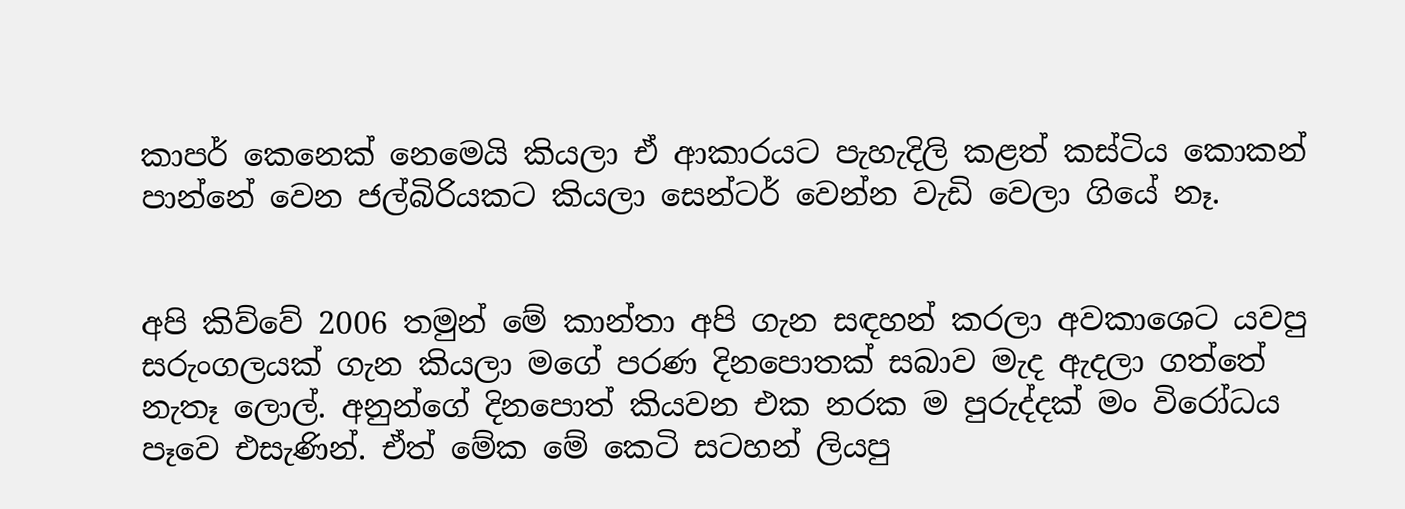කාපර් කෙනෙක් නෙමෙයි කියලා ඒ ආකාරයට පැහැදිලි කළත් කස්ටිය කොකන් පාන්නේ වෙන ජල්බිරියකට කියලා සෙන්ටර් වෙන්න වැඩි වෙලා ගියේ නෑ.


අපි කිව්වේ 2006 තමුන් මේ කාන්තා අපි ගැන සඳහන් කරලා අවකාශෙට යවපු සරුංගලයක් ගැන කියලා මගේ පරණ දිනපොතක් සබාව මැද ඇදලා ගත්තේ නැතෑ ලොල්. අනුන්ගේ දිනපොත් කියවන එක නරක ම පුරුද්දක් මං විරෝධය පෑවෙ එසැණින්. ඒත් මේක මේ කෙටි සටහන් ලියපු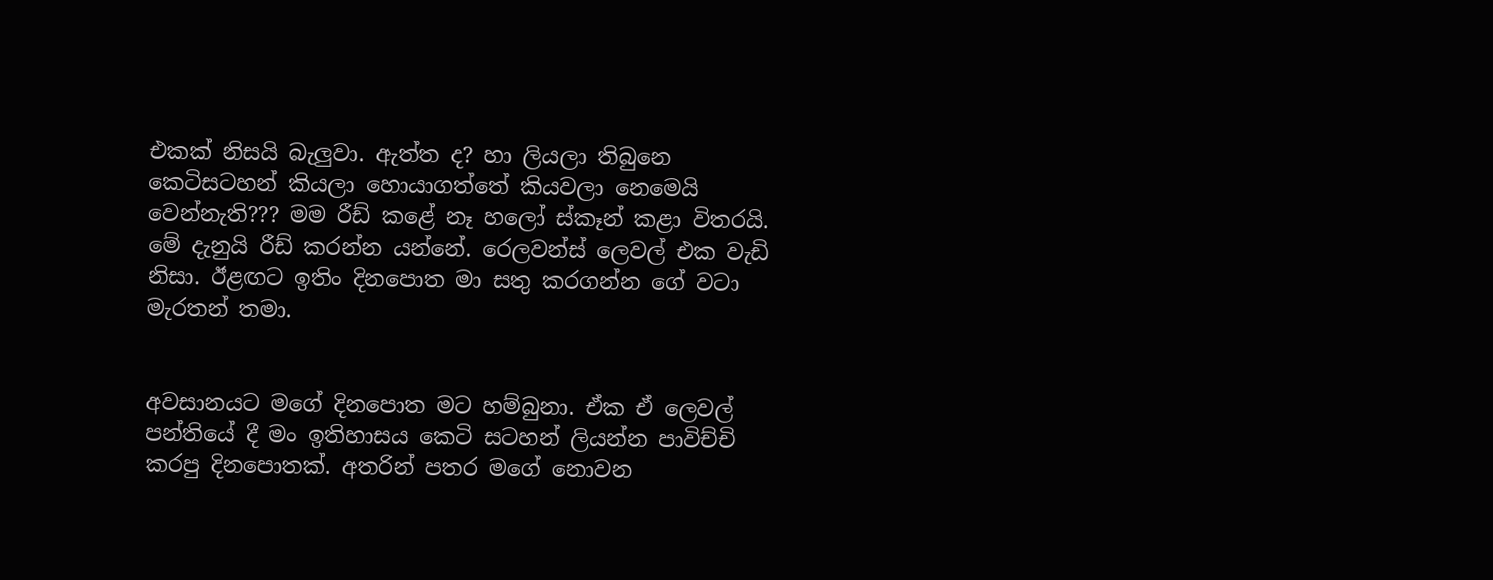එකක් නිසයි බැලුවා. ඇත්ත ද? හා ලියලා තිබුනෙ කෙටිසටහන් කියලා හොයාගත්තේ කියවලා නෙමෙයි වෙන්නැති??? මම රීඩ් කළේ නෑ හලෝ ස්කෑන් කළා විතරයි. මේ දැනුයි රීඩ් කරන්න යන්නේ. රෙලවන්ස් ලෙවල් එක වැඩි නිසා. ඊළඟට ඉතිං දිනපොත මා සතු කරගන්න ගේ වටා මැරතන් තමා.


අවසානයට මගේ දිනපොත මට හම්බුනා. ඒක ඒ ලෙවල් පන්තියේ දී මං ඉතිහාසය කෙටි සටහන් ලියන්න පාවිච්චි කරපු දිනපොතක්. අතරින් පතර මගේ නොවන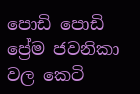පොඩි පොඩි ප්‍රේම ජවනිකා වල කෙටි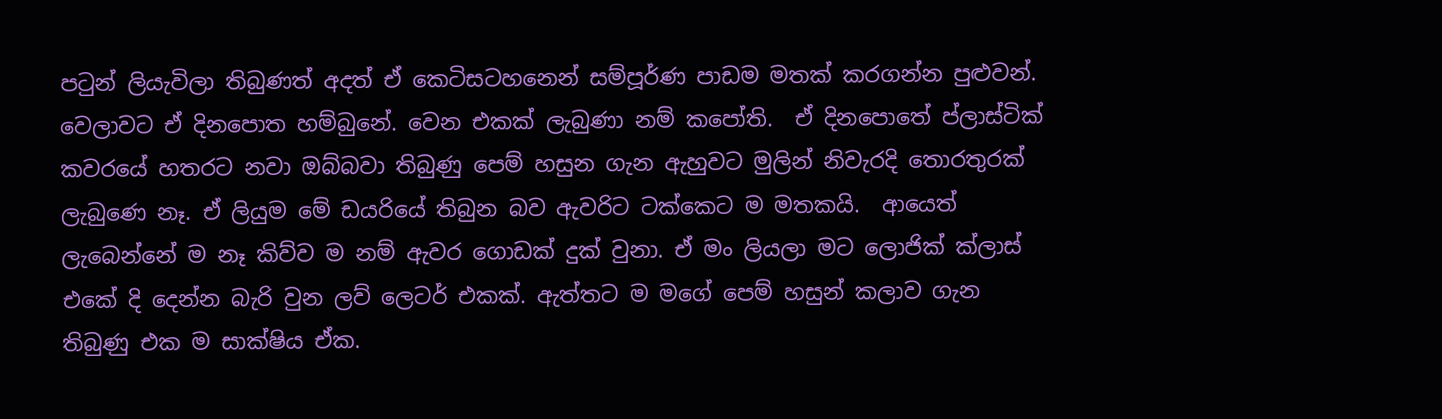පටුන් ලියැවිලා තිබුණත් අදත් ඒ කෙටිසටහනෙන් සම්පූර්ණ පාඩම මතක් කරගන්න පුළුවන්. වෙලාවට ඒ දිනපොත හම්බුනේ. වෙන එකක් ලැබුණා නම් කපෝති.  ඒ දිනපොතේ ප්ලාස්ටික් කවරයේ හතරට නවා ඔබ්බවා තිබුණු පෙම් හසුන ගැන ඇහුවට මුලින් නිවැරදි තොරතුරක් ලැබුණෙ නෑ. ඒ ලියුම මේ ඩයරියේ තිබුන බව ඇවරිට ටක්කෙට ම මතකයි.  ආයෙත් ලැබෙන්නේ ම නෑ කිව්ව ම නම් ඇවර ගොඩක් දුක් වුනා. ඒ මං ලියලා මට ලොජික් ක්ලාස් එකේ දි දෙන්න බැරි වුන ලව් ලෙටර් එකක්. ඇත්තට ම මගේ පෙම් හසුන් කලාව ගැන තිබුණු එක ම සාක්ෂිය ඒක.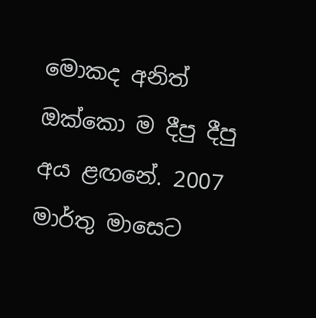මොකද අනිත් ඔක්කො ම දීපු දීපු අය ළඟනේ. 2007 මාර්තු මාසෙට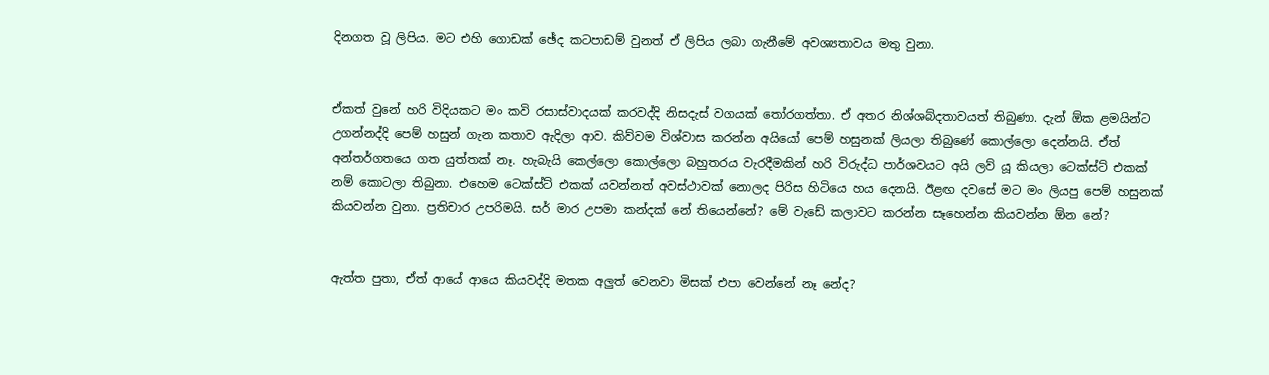දිනගත වූ ලිපිය. මට එහි ගොඩක් ඡේද කටපාඩම් වුනත් ඒ ලිපිය ලබා ගැනීමේ අවශ්‍යතාවය මතු වුනා.


ඒකත් වුනේ හරි විදියකට මං කවි රසාස්වාදයක් කරවද්දි නිසදැස් වගයක් තෝරගත්තා. ඒ අතර නිශ්ශබ්දතාවයත් තිබුණා. දැන් ඕක ළමයින්ට උගන්නද්දි පෙම් හසුන් ගැන කතාව ඇදිලා ආව. කිව්වම විශ්වාස කරන්න අයියෝ පෙම් හසුනක් ලියලා තිබුණේ කොල්ලො දෙන්නයි. ඒත් අන්තර්ගතයෙ ගත යුත්තක් නෑ. හැබැයි කෙල්ලො කොල්ලො බහුතරය වැරදීමකින් හරි විරුද්ධ පාර්ශවයට අයි ලව් යූ කියලා ටෙක්ස්ට් එකක් නම් කොටලා තිබුනා. එහෙම ටෙක්ස්ට් එකක් යවන්නත් අවස්ථාවක් නොලද පිරිස හිටියෙ හය දෙනයි. ඊළඟ දවසේ මට මං ලියපු පෙම් හසුනක් කියවන්න වුනා. ප්‍රතිචාර උපරිමයි. සර් මාර උපමා කන්දක් නේ තියෙන්නේ? මේ වැඩේ කලාවට කරන්න සෑහෙන්න කියවන්න ඕන නේ?


ඇත්ත පුතා, ඒත් ආයේ ආයෙ කියවද්දි මතක අලුත් වෙනවා මිසක් එපා වෙන්නේ නෑ නේද?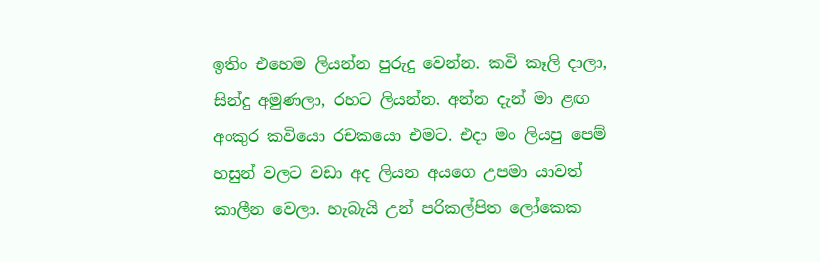ඉතිං එහෙම ලියන්න පුරුදු වෙන්න. කවි කෑලි දාලා, සින්දු අමුණලා, රහට ලියන්න. අන්න දැන් මා ළඟ අංකුර කවියො රචකයො එමට. එදා මං ලියපු පෙම් හසුන් වලට වඩා අද ලියන අයගෙ උපමා යාවත් කාලීන වෙලා. හැබැයි උන් පරිකල්පිත ලෝකෙක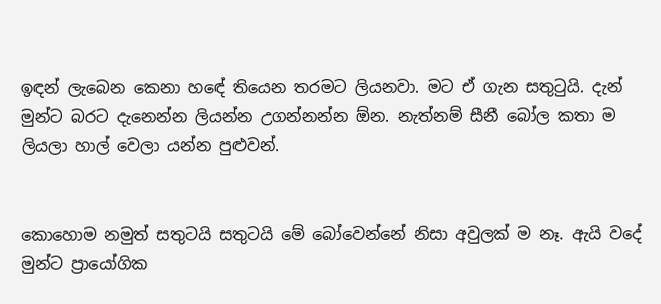ඉඳන් ලැබෙන කෙනා හඳේ තියෙන තරමට ලියනවා. මට ඒ ගැන සතුටුයි. දැන් මුන්ට බරට දැනෙන්න ලියන්න උගන්නන්න ඕන. නැත්නම් සීනී බෝල කතා ම ලියලා හාල් වෙලා යන්න පුළුවන්.


කොහොම නමුත් සතුටයි සතුටයි මේ බෝවෙන්නේ නිසා අවුලක් ම නෑ. ඇයි වදේ මුන්ට ප්‍රායෝගික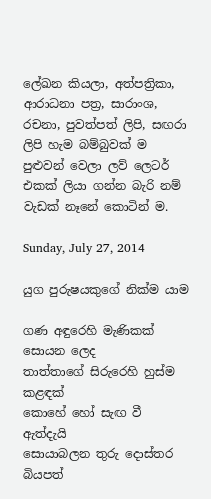ලේඛන කියලා, අත්පත්‍රිකා, ආරාධනා පත්‍ර, සාරාංශ, රචනා, පුවත්පත් ලිපි, සඟරා ලිපි හැම බම්බුවක් ම පුළුවන් වෙලා ලව් ලෙටර් එකක් ලියා ගන්න බැරි නම් වැඩක් නෑනේ කොටින් ම.

Sunday, July 27, 2014

යුග පුරුෂයකුගේ නික්ම යාම

ගණ අඳුරෙහි මැණිකක් සොයන ලෙද
තාත්තාගේ සිරුරෙහි හුස්ම කළඳක්
කොහේ හෝ සැඟ වී ඇත්දැයි
සොයාබලන තුරු දොස්තර
බියපත්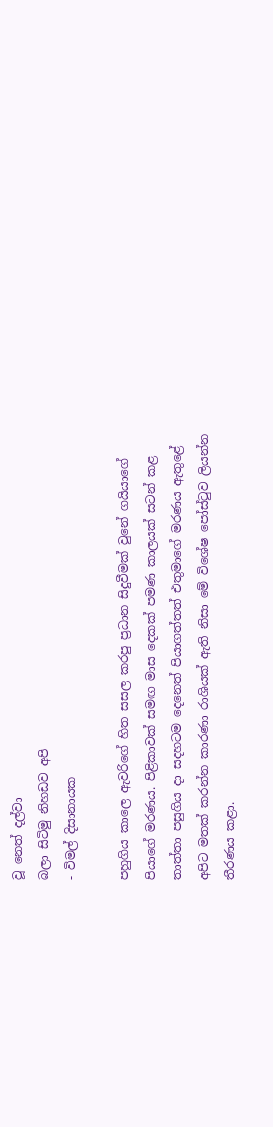වූ නෙත් දල්වා
බලා සිටිමු නිහඩව අපි
- විමල් දිසානායක

පහුගිය කාලෙ ඇවරිගේ හිත සසල කරපු ප්‍රධාන සිදුවීමක් වුනේ ගයියාගේ පියාගේ මරණය. පිළිකාවක් සමඟ මාස දෙකක් පමණ කාලයක් සටන් කළ තාත්තා පසුගිය දා සදහටම දෙනෙත් පියාගත්තත් එතුමාගේ මරණය ඇතුළේ අපිට මතක් කරන්න කාරණා රාශියක් ඇති නිසා මේ විශේෂ පෝස්ටුව ලියන්න තීරණය කළා.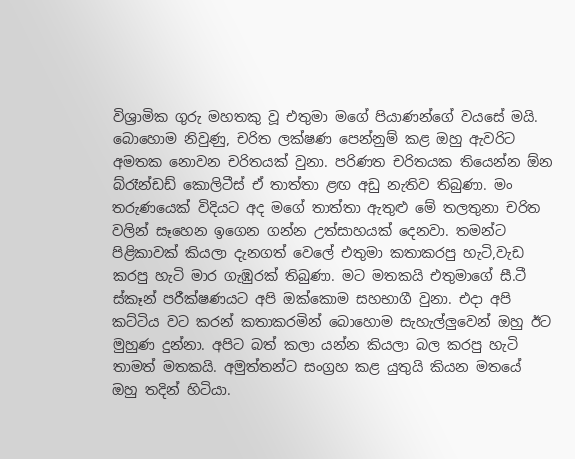විශ්‍රාමික ගුරු මහතකු වූ එතුමා මගේ පියාණන්ගේ වයසේ මයි. බොහොම නිවුණු, චරිත ලක්ෂණ පෙන්නුම් කළ ඔහු ඇවරිට අමතක නොවන චරිතයක් වුනා. පරිණත චරිතයක තියෙන්න ඕන බ්රෑන්ඩඩ් කොලිටීස් ඒ තාත්තා ළඟ අඩු නැතිව තිබුණා. මං තරුණයෙක් විදියට අද මගේ තාත්තා ඇතුළු මේ තලතුනා චරිත වලින් සෑහෙන ඉගෙන ගන්න උත්සාහයක් දෙනවා. තමන්ට පිළිකාවක් කියලා දැනගත් වෙලේ එතුමා කතාකරපු හැටි,වැඩ කරපු හැටි මාර ගැඹුරක් තිබුණා. මට මතකයි එතුමාගේ සී.ටී ස්කෑන් පරීක්ෂණයට අපි ඔක්කොම සහභාගී වුනා. එදා අපි කට්ටිය වට කරන් කතාකරමින් බොහොම සැහැල්ලුවෙන් ඔහු ඊට මුහුණ දුන්නා. අපිට බත් කලා යන්න කියලා බල කරපු හැටි තාමත් මතකයි. අමුත්තන්ට සංග්‍රහ කළ යුතුයි කියන මතයේ ඔහු තදින් හිටියා.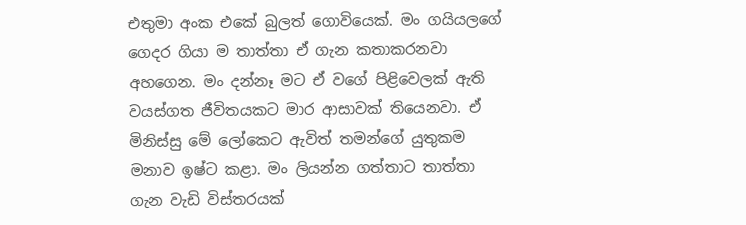එතුමා අංක එකේ බුලත් ගොවියෙක්. මං ගයියලගේ ගෙදර ගියා ම තාත්තා ඒ ගැන කතාකරනවා අහගෙන. මං දන්නෑ මට ඒ වගේ පිළිවෙලක් ඇති වයස්ගත ජීවිතයකට මාර ආසාවක් තියෙනවා. ඒ මිනිස්සු මේ ලෝකෙට ඇවිත් තමන්ගේ යුතුකම මනාව ඉෂ්ට කළා. මං ලියන්න ගත්තාට තාත්තා ගැන වැඩි විස්තරයක්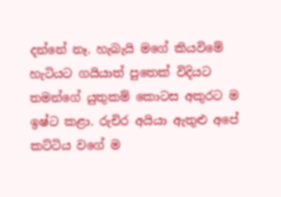දන්නේ නෑ. හැබැයි මගේ කියවිමේ හැටියට ගයියාත් පුතෙක් විදියට තමන්ගේ යුතුකම් කොටස අකුරට ම ඉෂ්ට කළා. රුචිර අයියා ඇතුළු අපේ කට්ටිය වගේ ම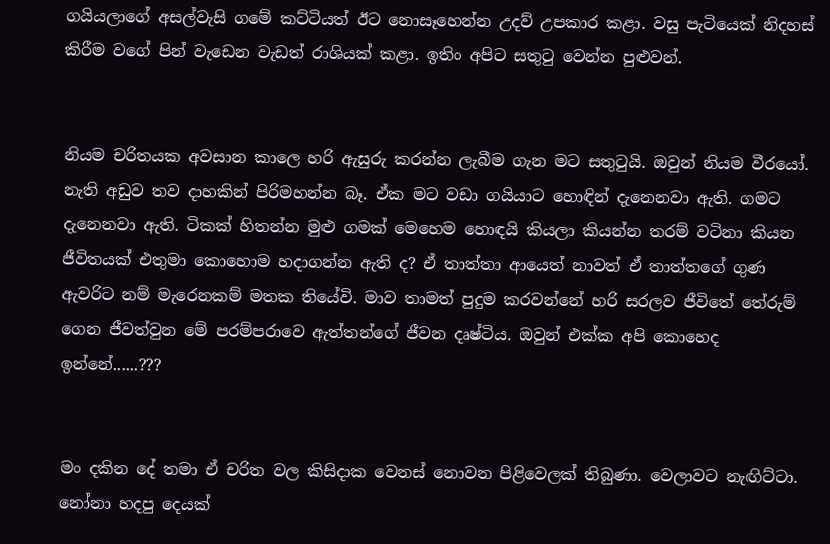ගයියලාගේ අසල්වැසි ගමේ කට්ටියත් ඊට නොසෑහෙන්න උදව් උපකාර කළා. වසු පැටියෙක් නිදහස් කිරීම වගේ පින් වැඩෙන වැඩත් රාශියක් කළා. ඉතිං අපිට සතුටු වෙන්න පුළුවන්.


නියම චරිතයක අවසාන කාලෙ හරි ඇසුරු කරන්න ලැබීම ගැන මට සතුටුයි. ඔවුන් නියම වීරයෝ. නැති අඩුව තව දාහකින් පිරිමහන්න බෑ. ඒක මට වඩා ගයියාට හොඳින් දැනෙනවා ඇති. ගමට දැනෙනවා ඇති. ටිකක් හිතන්න මුළු ගමක් මෙහෙම හොඳයි කියලා කියන්න තරම් වටිනා කියන ජීවිතයක් එතුමා කොහොම හදාගන්න ඇති ද? ඒ තාත්තා ආයෙත් නාවත් ඒ තාත්තගේ ගුණ ඇවරිට නම් මැරෙනකම් මතක තියේවි. මාව තාමත් පුදුම කරවන්නේ හරි සරලව ජීවිතේ තේරුම් ගෙන ජීවත්වුන මේ පරම්පරාවෙ ඇත්තන්ගේ ජීවන දෘෂ්ටිය. ඔවුන් එක්ක අපි කොහෙද ඉන්නේ......???


මං දකින දේ තමා ඒ චරිත වල කිසිදාක වෙනස් නොවන පිළිවෙලක් තිබුණා. වෙලාවට නැඟිට්ටා. නෝනා හදපු දෙයක්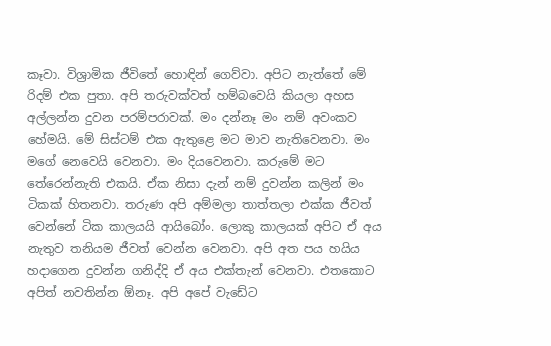කෑවා. විශ්‍රාමික ජීවිතේ හොඳින් ගෙව්වා. අපිට නැත්තේ මේ රිදම් එක පුතා. අපි තරුවක්වත් හම්බවෙයි කියලා අහස අල්ලන්න දුවන පරම්පරාවක්. මං දන්නෑ මං නම් අවංකව හේමයි. මේ සිස්ටම් එක ඇතුළෙ මට මාව නැතිවෙනවා. මං මගේ නෙවෙයි වෙනවා. මං දියවෙනවා. කරුමේ මට තේරෙන්නැති එකයි. ඒක නිසා දැන් නම් දුවන්න කලින් මං ටිකක් හිතනවා. තරුණ අපි අම්මලා තාත්තලා එක්ක ජීවත් වෙන්නේ ටික කාලයයි ආයිබෝං. ලොකු කාලයක් අපිට ඒ අය නැතුව තනියම ජීවත් වෙන්න වෙනවා. අපි අත පය හයිය හදාගෙන දුවන්න ගනිද්දි ඒ අය එක්තැන් වෙනවා. එතකොට අපිත් නවතින්න ඕනෑ. අපි අපේ වැඩේට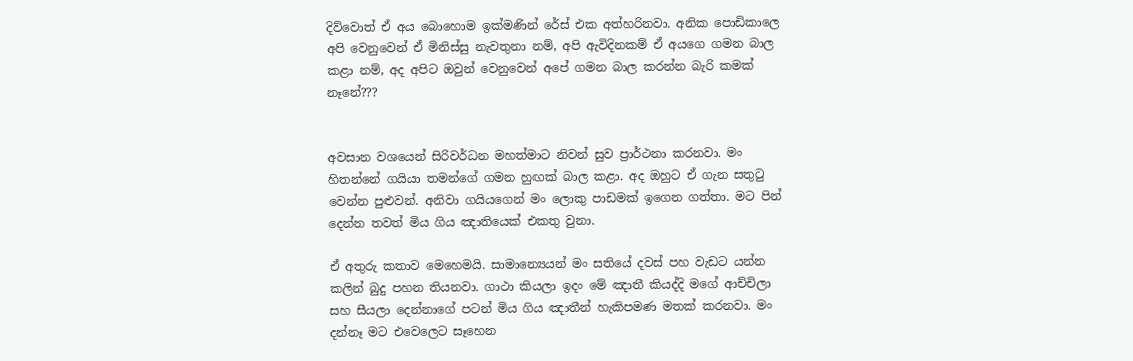දිව්වොත් ඒ අය බොහොම ඉක්මණින් රේස් එක අත්හරිනවා. අනික පොඩිකාලෙ අපි වෙනුවෙන් ඒ මිනිස්සු නැවතුනා නම්, අපි ඇවිදිනකම් ඒ අයගෙ ගමන බාල කළා නම්, අද අපිට ඔවුන් වෙනුවෙන් අපේ ගමන බාල කරන්න බැරි කමක් නෑනේ???


අවසාන වශයෙන් සිරිවර්ධන මහත්මාට නිවන් සුව ප්‍රාර්ථනා කරනවා. මං හිතන්නේ ගයියා තමන්ගේ ගමන හුඟක් බාල කළා. අද ඔහුට ඒ ගැන සතුටු වෙන්න පුළුවන්. අනිවා ගයියගෙන් මං ලොකු පාඩමක් ඉගෙන ගත්තා. මට පින් දෙන්න තවත් මිය ගිය ඤාතියෙක් එකතු වුනා.

ඒ අතුරු කතාව මෙහෙමයි. සාමාන්‍යෙයන් මං සතියේ දවස් පහ වැඩට යන්න කලින් බුදු පහන තියනවා. ගාථා කියලා ඉදං මේ ඤාතී කියද්දි මගේ ආච්චිලා සහ සීයලා දෙන්නාගේ පටන් මිය ගිය ඤාතීන් හැකිපමණ මතක් කරනවා. මං දන්නෑ මට එවෙලෙට සෑහෙන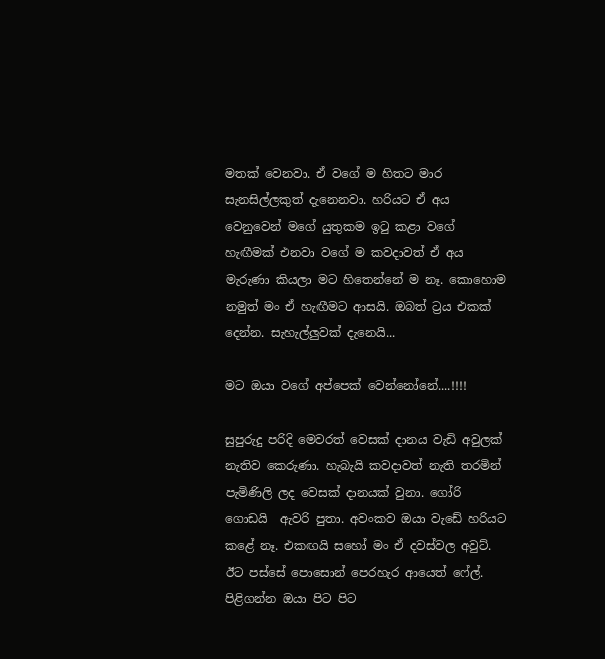මතක් වෙනවා. ඒ වගේ ම හිතට මාර සැනසිල්ලකුත් දැනෙනවා. හරියට ඒ අය වෙනුවෙන් මගේ යුතුකම ඉටු කළා වගේ හැඟීමක් එනවා වගේ ම කවදාවත් ඒ අය මැරුණා කියලා මට හිතෙන්නේ ම නෑ. කොහොම නමුත් මං ඒ හැඟීමට ආසයි. ඔබත් ට්‍රය එකක් දෙන්න. සැහැල්ලුවක් දැනෙයි...

මට ඔයා වගේ අප්පෙක් වෙන්නෝනේ....!!!!

සුපුරුදු පරිදි මෙවරත් වෙසක් දානය වැඩි අවුලක් නැතිව කෙරුණා. හැබැයි කවදාවත් නැති තරමින් පැමිණිලි ලද වෙසක් දානයක් වුනා. ගෝරි ගොඩයි  ඇවරි පුතා. අවංකව ඔයා වැඩේ හරියට කළේ නෑ. එකඟයි සහෝ මං ඒ දවස්වල අවුට්. ඊට පස්සේ පොසොන් පෙරහැර ආයෙත් ෆේල්. පිළිගන්න ඔයා පිට පිට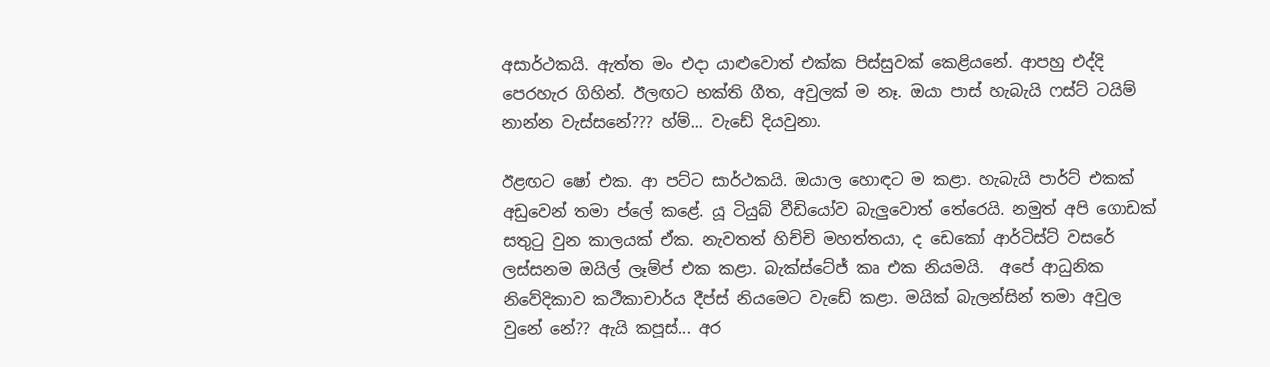අසාර්ථකයි. ඇත්ත මං එදා යාළුවොත් එක්ක පිස්සුවක් කෙළියනේ. ආපහු එද්දි පෙරහැර ගිහින්. ඊලඟට භක්ති ගීත, අවුලක් ම නෑ. ඔයා පාස් හැබැයි ෆස්ට් ටයිම් නාන්න වැස්සනේ??? හ්ම්... වැඩේ දියවුනා.

ඊළඟට ෂෝ එක. ආ පට්ට සාර්ථකයි. ඔයාල හොඳට ම කළා. හැබැයි පාර්ට් එකක් අඩුවෙන් තමා ප්ලේ කළේ. යූ ටියුබ් වීඩියෝව බැලුවොත් තේරෙයි. නමුත් අපි ගොඩක් සතුටු වුන කාලයක් ඒක. නැවතත් හිච්චි මහත්තයා, ද ඩෙකෝ ආර්ටිස්ට් වසරේ ලස්සනම ඔයිල් ලෑම්ප් එක කළා. බැක්ස්ටේජ් කෘ එක නියමයි.  අපේ ආධුනික නිවේදිකාව කථීකාචාර්ය දීප්ස් නියමෙට වැඩේ කළා. මයික් බැලන්සින් තමා අවුල වුනේ නේ?? ඇයි කපූස්... අර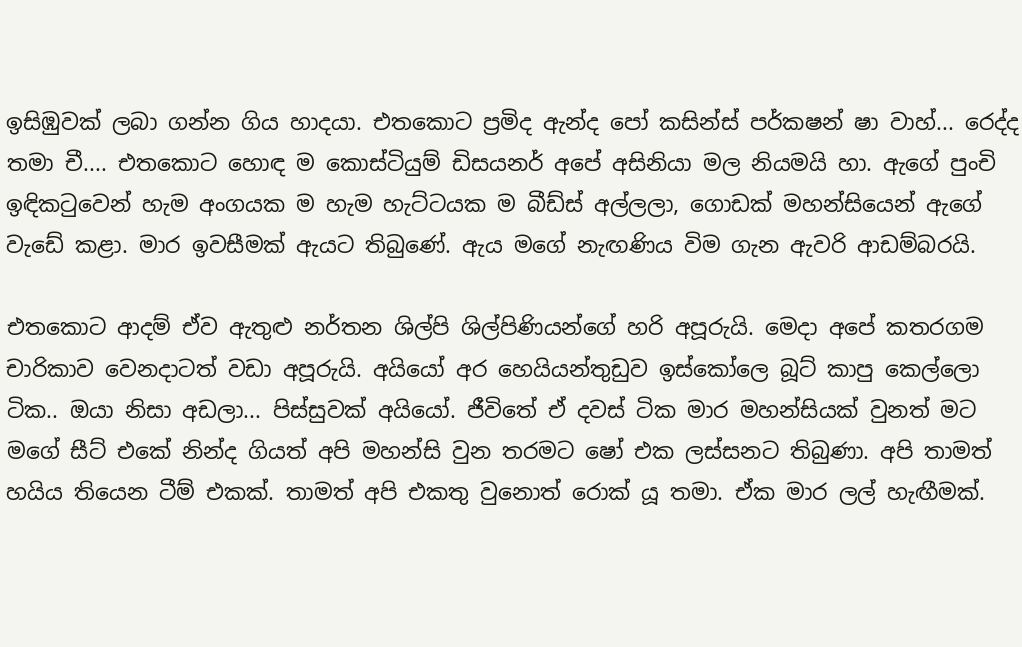ඉසිඹුවක් ලබා ගන්න ගිය හාදයා. එතකොට ප්‍රමිද ඇන්ද පෝ කසින්ස් පර්කෂන් ෂා වාහ්... රෙද්ද තමා චී.... එතකොට හොඳ ම කොස්ටියුම් ඩිසයනර් අපේ අසිනියා මල නියමයි හා. ඇගේ පුංචි ඉඳිකටුවෙන් හැම අංගයක ම හැම හැට්ටයක ම බීඩ්ස් අල්ලලා, ගොඩක් මහන්සියෙන් ඇගේ වැඩේ කළා. මාර ඉවසීමක් ඇයට තිබුණේ. ඇය මගේ නැඟණිය විම ගැන ඇවරි ආඩම්බරයි.

එතකොට ආදම් ඒව ඇතුළු නර්තන ශිල්පි ශිල්පිණියන්ගේ හරි අපූරුයි. මෙදා අපේ කතරගම චාරිකාව වෙනදාටත් වඩා අපූරුයි. අයියෝ අර හෙයියන්තුඩුව ඉස්කෝලෙ බූට් කාපු කෙල්ලො ටික.. ඔයා නිසා අඩලා... පිස්සුවක් අයියෝ. ජීවිතේ ඒ දවස් ටික මාර මහන්සියක් වුනත් මට මගේ සීට් එකේ නින්ද ගියත් අපි මහන්සි වුන තරමට ෂෝ එක ලස්සනට තිබුණා. අපි තාමත් හයිය තියෙන ටීම් එකක්. තාමත් අපි එකතු වුනොත් රොක් යූ තමා. ඒක මාර ලල් හැඟීමක්.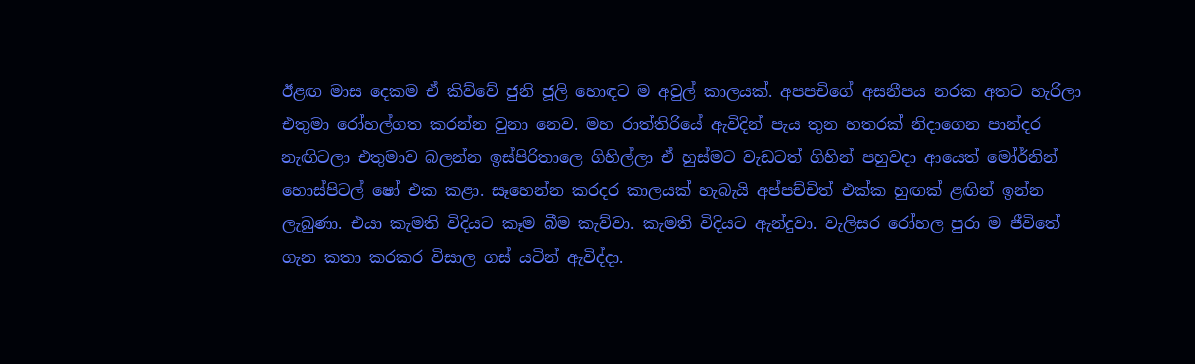ඊළඟ මාස දෙකම ඒ කිව්වේ ජුනි ජූලි හොඳට ම අවුල් කාලයක්. අපපචිගේ අසනීපය නරක අතට හැරිලා එතුමා රෝහල්ගත කරන්න වුනා නෙව. මහ රාත්තිරියේ ඇවිදින් පැය තුන හතරක් නිදාගෙන පාන්දර නැඟිටලා එතුමාව බලන්න ඉස්පිරිතාලෙ ගිහිල්ලා ඒ හුස්මට වැඩටත් ගිහින් පහුවදා ආයෙත් මෝර්නින් හොස්පිටල් ෂෝ එක කළා. සෑහෙන්න කරදර කාලයක් හැබැයි අප්පච්චිත් එක්ක හුඟක් ළඟින් ඉන්න ලැබුණා. එයා කැමති විදියට කෑම බීම කැව්වා. කැමති විදියට ඇන්දුවා. වැලිසර රෝහල පුරා ම ජීවිතේ ගැන කතා කරකර විසාල ගස් යටින් ඇවිද්දා.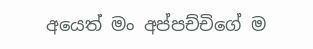අයෙත් මං අප්පච්චිගේ ම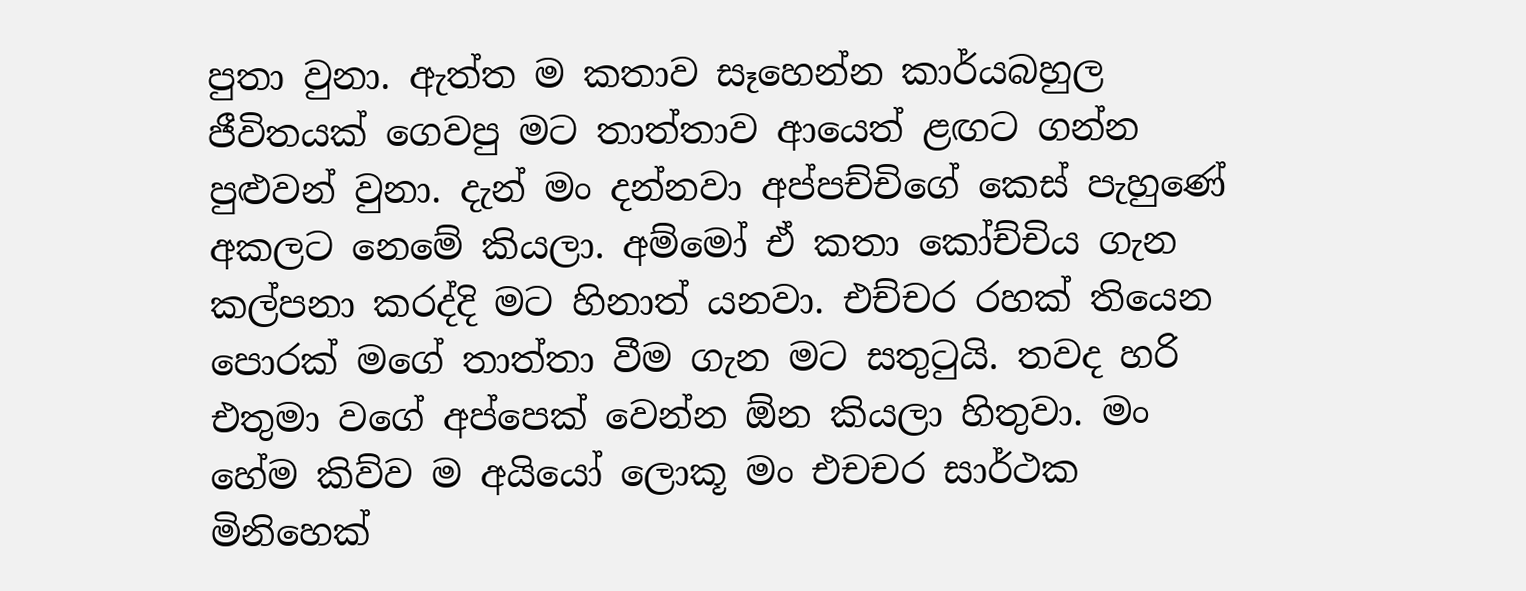පුතා වුනා. ඇත්ත ම කතාව සෑහෙන්න කාර්යබහුල ජීවිතයක් ගෙවපු මට තාත්තාව ආයෙත් ළඟට ගන්න පුළුවන් වුනා. දැන් මං දන්නවා අප්පච්චිගේ කෙස් පැහුණේ අකලට නෙමේ කියලා. අම්මෝ ඒ කතා කෝච්චිය ගැන කල්පනා කරද්දි මට හිනාත් යනවා. එච්චර රහක් තියෙන පොරක් මගේ තාත්තා වීම ගැන මට සතුටුයි. තවද හරි එතුමා වගේ අප්පෙක් වෙන්න ඕන කියලා හිතුවා. මං හේම කිව්ව ම අයියෝ ලොකූ මං එචචර සාර්ථක මිනිහෙක්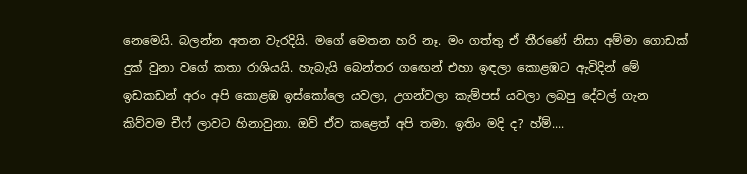නෙමෙයි. බලන්න අතන වැරදියි. මගේ මෙතන හරි නෑ. මං ගත්තු ඒ තීරණේ නිසා අම්මා ගොඩක් දුක් වුනා වගේ කතා රාශියයි. හැබැයි බෙන්තර ගඟෙන් එහා ඉඳලා කොළඹට ඇවිදින් මේ ඉඩකඩන් අරං අපි කොළඹ ඉස්කෝලෙ යවලා, උගන්වලා කැම්පස් යවලා ලබපු දේවල් ගැන කිව්වම චීෆ් ලාවට හිනාවුනා. ඔව් ඒව කළෙත් අපි තමා. ඉතිං මදි ද? හ්ම්....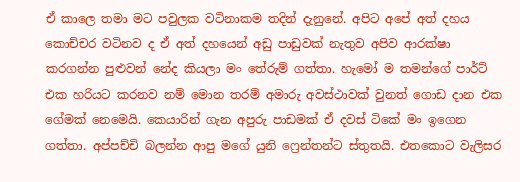ඒ කාලෙ තමා මට පවුලක වටිනාකම තදින් දැනුනේ. අපිට අපේ අත් දහය කොච්චර වටිනව ද ඒ අත් දහයෙන් අඩු පාඩුවක් නැතුව අපිව ආරක්ෂා කරගන්න පුළුවන් නේද කියලා මං තේරුම් ගත්තා. හැමෝ ම තමන්ගේ පාර්ට් එක හරියට කරනව නම් මොන තරම් අමාරු අවස්ථාවක් වුනත් ගොඩ දාන එක ගේමක් නෙමෙයි. කෙයාරින් ගැන අපුරු පාඩමක් ඒ දවස් ටිකේ මං ඉගෙන ගත්තා. අප්පච්චි බලන්න ආපු මගේ යුනි ෆ්‍රෙන්තන්ට ස්තුතයි. එතකොට වැලිසර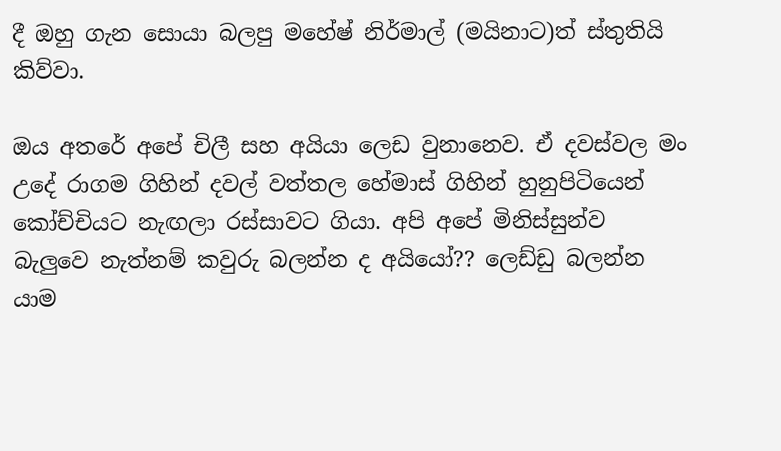දී ඔහු ගැන සොයා බලපු මහේෂ් නිර්මාල් (මයිනාට)ත් ස්තුතියි කිව්වා.

ඔය අතරේ අපේ චිලී සහ අයියා ලෙඩ වුනානෙව. ඒ දවස්වල මං උදේ රාගම ගිහින් දවල් වත්තල හේමාස් ගිහින් හුනුපිටියෙන් කෝච්චියට නැඟලා රස්සාවට ගියා. අපි අපේ මිනිස්සුන්ව බැලුවෙ නැත්නම් කවුරු බලන්න ද අයියෝ?? ලෙඩ්ඩු බලන්න යාම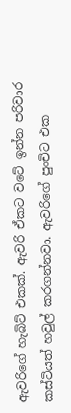ඇවරිගේ හැබිට් එකක්. ඇවරි ඒකට වටේ ඉන්න පරිවාර කස්ටියත් හවුල් කරගන්නවා. ඇවරිගේ පුංචිට එක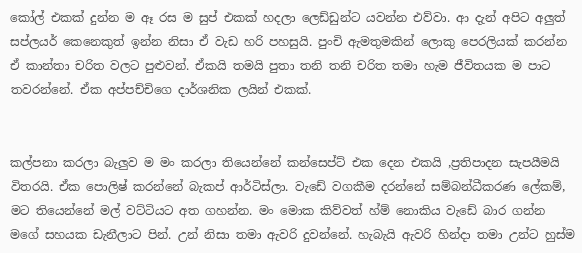කෝල් එකක් දුන්න ම ඈ රස ම සුප් එකක් හදලා ලෙඩ්ඩුන්ට යවන්න එව්වා. ආ දැන් අපිට අලුත් සප්ලයර් කෙනෙකුත් ඉන්න නිසා ඒ වැඩ හරි පහසුයි. පුංචි ඇමතුමකින් ලොකු පෙරලියක් කරන්න ඒ කාන්තා චරිත වලට පුළුවන්. ඒකයි තමයි පුතා තනි තනි චරිත තමා හැම ජීවිතයක ම පාට තවරන්නේ. ඒක අප්පච්චිගෙ දාර්ශනික ලයින් එකක්.


කල්පනා කරලා බැලුව ම මං කරලා තියෙන්නේ කන්සෙප්ට් එක දෙන එකයි ,ප්‍රතිපාදන සැපයීමයි විතරයි. ඒක පොලිෂ් කරන්නේ බැකප් ආර්ටිස්ලා. වැඩේ වගකීම දරන්නේ සම්බන්ධීකරණ ලේකම්, මට තියෙන්නේ මල් වට්ටියට අත ගහන්න. මං මොක කිව්වත් හ්ම් නොකිය වැඩේ බාර ගන්න මගේ සහයක ඩැනීලාට පින්. උන් නිසා තමා ඇවරි දුවන්නේ. හැබැයි ඇවරි හින්දා තමා උන්ට හුස්ම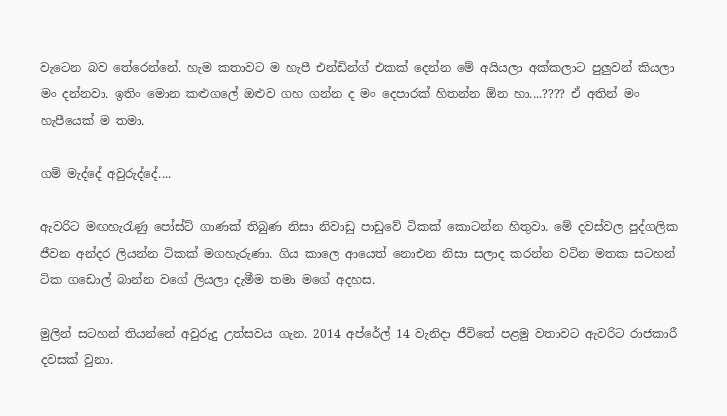වැටෙන බව තේරෙන්නේ. හැම කතාවට ම හැපී එන්ඩින්ග් එකක් දෙන්න මේ අයියලා අක්කලාට පුලුවන් කියලා මං දන්නවා. ඉතිං මොන කළුගලේ ඔළුව ගහ ගන්න ද මං දෙපාරක් හිතන්න ඕන හා....???? ඒ අතින් මං හැපීයෙක් ම තමා.

ගම් මැද්දේ අවුරුද්දේ....

ඇවරිට මඟහැරැණු පෝස්ට් ගාණක් තිබුණ නිසා නිවාඩු පාඩුවේ ටිකක් කොටන්න හිතුවා. මේ දවස්වල පුද්ගලික ජීවන අන්දර ලියන්න ටිකක් මගහැරුණා. ගිය කාලෙ ආයෙත් නොඑන නිසා සලාද කරන්න වටින මතක සටහන් ටික ගඩොල් බාන්න වගේ ලියලා දැමීම තමා මගේ අදහස.

මුලින් සටහන් තියන්නේ අවුරුදු උත්සවය ගැන. 2014 අප්රේල් 14 වැනිදා ජීවිතේ පළමු වතාවට ඇවරිට රාජකාරී දවසක් වුනා.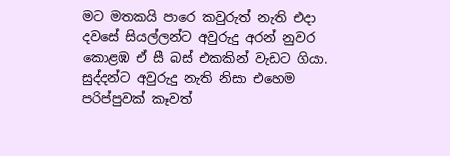මට මතකයි පාරෙ කවුරුත් නැති එදා දවසේ සියල්ලන්ට අවුරුදු අරන් නුවර කොළඹ ඒ සී බස් එකකින් වැඩට ගියා. සුද්දන්ට අවුරුදු නැති නිසා එහෙම පරිප්පුවක් කෑවත්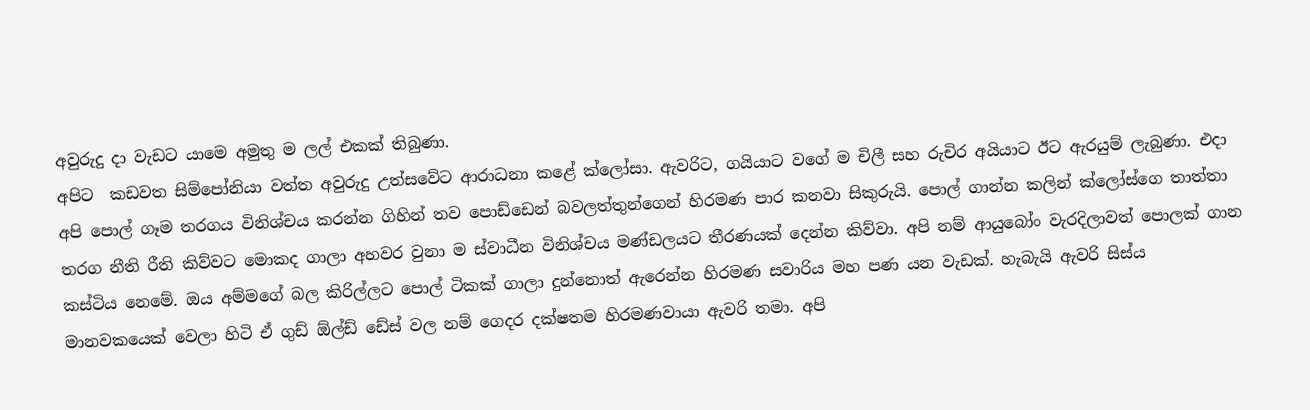අවුරුදු දා වැඩට යාමෙ අමුතු ම ලල් එකක් තිබුණා.
අපිට  කඩවත සිම්පෝනියා වත්ත අවුරුදු උත්සවේට ආරාධනා කළේ ක්ලෝසා. ඇවරිට, ගයියාට වගේ ම චිලී සහ රුචිර අයියාට ඊට ඇරයුම් ලැබුණා. එදා අපි පොල් ගෑම තරගය විනිශ්චය කරන්න ගිහින් තව පොඩ්ඩෙන් බවලත්තුන්ගෙන් හිරමණ පාර කනවා සිකුරුයි. පොල් ගාන්න කලින් ක්ලෝස්ගෙ තාත්තා තරග නීති රීති කිව්වට මොකද ගාලා අහවර වුනා ම ස්වාධීන විනිශ්චය මණ්ඩලයට තීරණයක් දෙන්න කිව්වා. අපි නම් ආයුබෝං වැරදිලාවත් පොලක් ගාන කස්ටිය නෙමේ. ඔය අම්මගේ බල කිරිල්ලට පොල් ටිකක් ගාලා දුන්නොත් ඇරෙන්න හිරමණ සවාරිය මහ පණ යන වැඩක්. හැබැයි ඇවරි සිස්ය මානවකයෙක් වෙලා හිටි ඒ ගුඩ් ඕල්ඩ් ඩේස් වල නම් ගෙදර දක්ෂතම හිරමණවායා ඇවරි තමා. අපි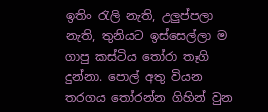ඉතිං රැලි නැති, උලුප්පලා නැති, තුනියට ඉස්සෙල්ලා ම ගාපු කස්ටිය තෝරා තෑගි දුන්නා. පොල් අතු වියන තරගය තෝරන්න ගිහින් වුන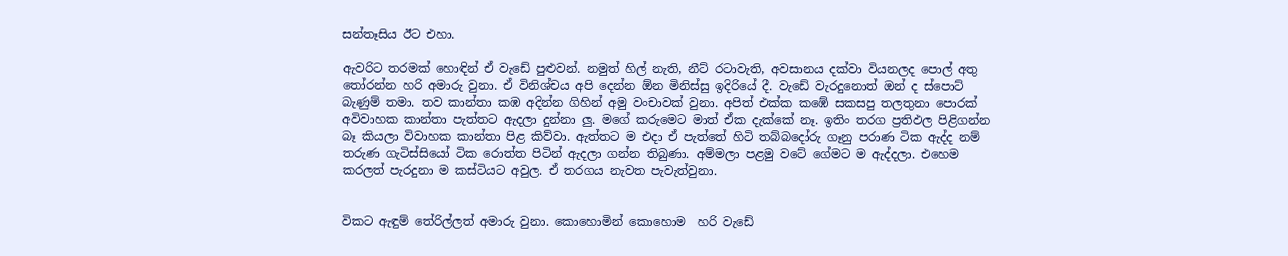සන්තෑසිය ඊට එහා.

ඇවරිට තරමක් හොඳින් ඒ වැඩේ පුළුවන්. නමුත් හිල් නැති, නීට් රටාවැති, අවසානය දක්වා වියනලද පොල් අතු තෝරන්න හරි අමාරු වුනා. ඒ විනිශ්චය අපි දෙන්න ඕන මිනිස්සු ඉදිරියේ දී. වැඩේ වැරදුනොත් ඔන් ද ස්පොට් බැණුම් තමා. තව කාන්තා කඹ අදින්න ගිහින් අමු වංචාවක් වුනා. අපිත් එක්ක කඹේ සකසපු තලතුනා පොරක් අවිවාහක කාන්තා පැත්තට ඇදලා දුන්නා ලු. මගේ කරුමෙට මාත් ඒක දැක්කේ නෑ. ඉතිං තරග ප්‍රතිඵල පිළිගන්න බෑ කියලා විවාහක කාන්තා පිළ කිව්වා. ඇත්තට ම එදා ඒ පැත්තේ හිටි තබ්බදෝරු ගෑනු පරාණ ටික ඇද්ද නම් තරුණ ගැටිස්සියෝ ටික රොත්ත පිටින් ඇදලා ගන්න තිබුණා. අම්මලා පළමු වටේ ගේමට ම ඇද්දලා. එහෙම කරලත් පැරදුනා ම කස්ටියට අවුල. ඒ තරගය නැවත පැවැත්වුනා.


විකට ඇඳුම් තේරිල්ලත් අමාරු වුනා. කොහොමින් කොහොම  හරි වැඩේ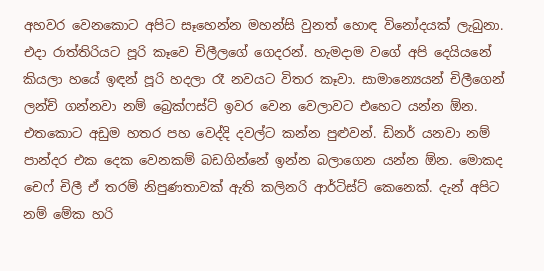අහවර වෙනකොට අපිට සෑහෙන්න මහන්සි වුනත් හොඳ විනෝදයක් ලැබුනා. එදා රාත්තිරියට පූරි කෑවෙ චිලීලගේ ගෙදරන්. හැමදාම වගේ අපි දෙයියනේ කියලා හයේ ඉඳන් පූරි හදලා රෑ නවයට විතර කෑවා. සාමාන්‍යෙයන් චිලීගෙන් ලන්ච් ගන්නවා නම් බ්‍රෙක්ෆස්ට් ඉවර වෙන වෙලාවට එහෙට යන්න ඕන. එතකොට අඩුම හතර පහ වෙද්දි දවල්ට කන්න පුළුවන්. ඩිනර් යනවා නම් පාන්දර එක දෙක වෙනකම් බඩගින්නේ ඉන්න බලාගෙන යන්න ඕන. මොකද චෙෆ් චිලී ඒ තරම් නිපුණතාවක් ඇති කලිනරි ආර්ටිස්ට් කෙනෙක්. දැන් අපිට නම් මේක හරි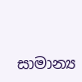සාමාන්‍ය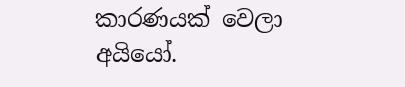කාරණයක් වෙලා අයියෝ.